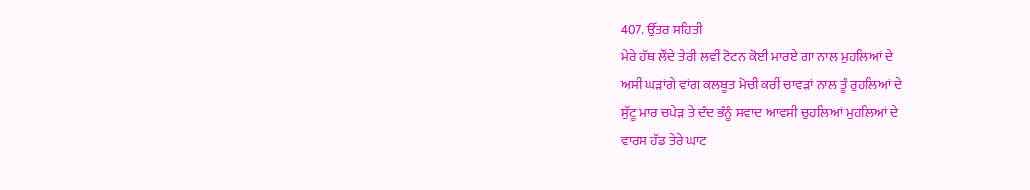407. ਉੱਤਰ ਸਹਿਤੀ
ਮੇਰੇ ਹੱਥ ਲੌਂਦੇ ਤੇਰੀ ਲਵੀਂ ਟੋਟਨ ਕੋਈ ਮਾਰਏ ਗਾ ਨਾਲ ਮੁਹਲਿਆਂ ਦੇ
ਅਸੀਂ ਘੜਾਂਗੇ ਵਾਂਗ ਕਲਬੂਤ ਮੋਚੀ ਕਰੀਂ ਚਾਵੜਾਂ ਨਾਲ ਤੂੰ ਰੁਹਲਿਆਂ ਦੇ
ਸੁੱਟੂ ਮਾਰ ਚਪੇੜ ਤੇ ਦੰਦ ਭੰਨੂੰ ਸਵਾਦ ਆਵਸੀ ਚੁਹਲਿਆਂ ਮੁਹਲਿਆਂ ਦੇ
ਵਾਰਸ ਹੱਡ ਤੇਰੇ ਘਾਟ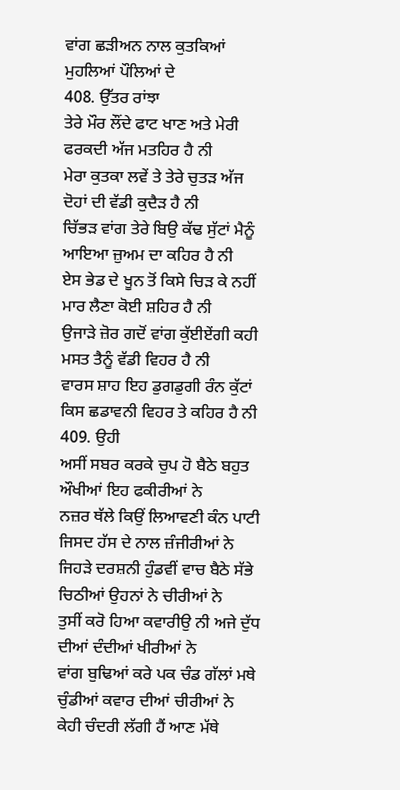ਵਾਂਗ ਛੜੀਅਨ ਨਾਲ ਕੁਤਕਿਆਂ ਮੁਹਲਿਆਂ ਪੌਲਿਆਂ ਦੇ
408. ਉੱਤਰ ਰਾਂਝਾ
ਤੇਰੇ ਮੌਰ ਲੌਂਦੇ ਫਾਟ ਖਾਣ ਅਤੇ ਮੇਰੀ ਫਰਕਦੀ ਅੱਜ ਮਤਹਿਰ ਹੈ ਨੀ
ਮੇਰਾ ਕੁਤਕਾ ਲਵੇਂ ਤੇ ਤੇਰੇ ਚੁਤੜ ਅੱਜ ਦੋਹਾਂ ਦੀ ਵੱਡੀ ਕੁਦੈੜ ਹੈ ਨੀ
ਚਿੱਭੜ ਵਾਂਗ ਤੇਰੇ ਬਿਉ ਕੱਢ ਸੁੱਟਾਂ ਮੈਨੂੰ ਆਇਆ ਜ਼ੁਅਮ ਦਾ ਕਹਿਰ ਹੈ ਨੀ
ਏਸ ਭੇਡ ਦੇ ਖੂਨ ਤੋਂ ਕਿਸੇ ਚਿੜ ਕੇ ਨਹੀਂ ਮਾਰ ਲੈਣਾ ਕੋਈ ਸ਼ਹਿਰ ਹੈ ਨੀ
ਉਜਾੜੇ ਜ਼ੋਰ ਗਦੋਂ ਵਾਂਗ ਕੁੱਈਏਂਗੀ ਕਹੀ ਮਸਤ ਤੈਨੂੰ ਵੱਡੀ ਵਿਹਰ ਹੈ ਨੀ
ਵਾਰਸ ਸ਼ਾਹ ਇਹ ਡੁਗਡੁਗੀ ਰੰਨ ਕੁੱਟਾਂ ਕਿਸ ਛਡਾਵਨੀ ਵਿਹਰ ਤੇ ਕਹਿਰ ਹੈ ਨੀ
409. ਉਹੀ
ਅਸੀਂ ਸਬਰ ਕਰਕੇ ਚੁਪ ਹੋ ਬੈਠੇ ਬਹੁਤ ਔਖੀਆਂ ਇਹ ਫਕੀਰੀਆਂ ਨੇ
ਨਜ਼ਰ ਥੱਲੇ ਕਿਉਂ ਲਿਆਵਣੀ ਕੰਨ ਪਾਟੀ ਜਿਸਦ ਹੱਸ ਦੇ ਨਾਲ ਜ਼ੰਜੀਰੀਆਂ ਨੇ
ਜਿਹੜੇ ਦਰਸ਼ਨੀ ਹੁੰਡਵੀਂ ਵਾਚ ਬੈਠੇ ਸੱਭੇ ਚਿਠੀਆਂ ਉਹਨਾਂ ਨੇ ਚੀਰੀਆਂ ਨੇ
ਤੁਸੀਂ ਕਰੋ ਹਿਆ ਕਵਾਰੀਉ ਨੀ ਅਜੇ ਦੁੱਧ ਦੀਆਂ ਦੰਦੀਆਂ ਖੀਰੀਆਂ ਨੇ
ਵਾਂਗ ਬੁਢਿਆਂ ਕਰੇ ਪਕ ਚੰਡ ਗੱਲਾਂ ਮਥੇ ਚੁੰਡੀਆਂ ਕਵਾਰ ਦੀਆਂ ਚੀਰੀਆਂ ਨੇ
ਕੇਹੀ ਚੰਦਰੀ ਲੱਗੀ ਹੈਂ ਆਣ ਮੱਥੇ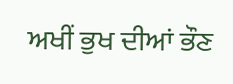ਅਖੀਂ ਭੁਖ ਦੀਆਂ ਭੌਣ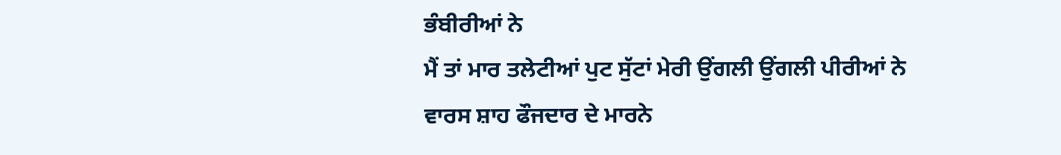ਭੰਬੀਰੀਆਂ ਨੇ
ਮੈਂ ਤਾਂ ਮਾਰ ਤਲੇਟੀਆਂ ਪੁਟ ਸੁੱਟਾਂ ਮੇਰੀ ਉਂਗਲੀ ਉਂਗਲੀ ਪੀਰੀਆਂ ਨੇ
ਵਾਰਸ ਸ਼ਾਹ ਫੌਜਦਾਰ ਦੇ ਮਾਰਨੇ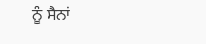ਨੂੰ ਸੈਨਾਂ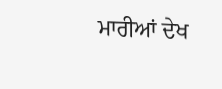ਮਾਰੀਆਂ ਦੇਖ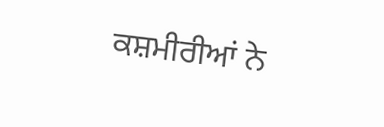ਕਸ਼ਮੀਰੀਆਂ ਨੇ